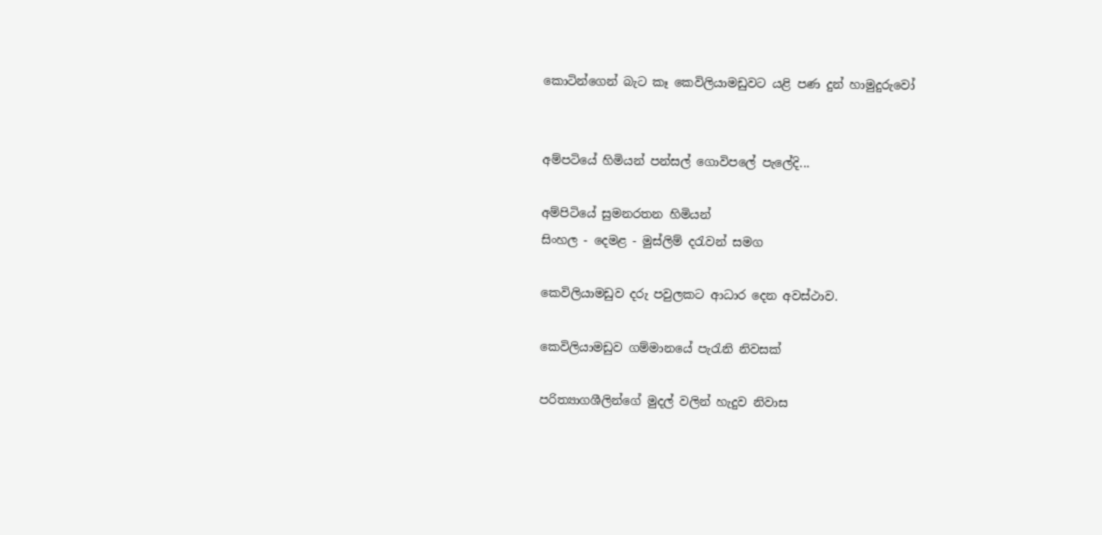කොටින්ගෙන් බැට කෑ කෙවිලියාමඩුවට යළි පණ දුන් හාමුදුරුවෝ


අම්පටියේ හිමියන් පන්සල් ගොවිපලේ පැලේදි...

අම්පිටියේ සුමනරතන හිමියන්
සිංහල - දෙමළ - මුස්ලිම් දරැවන් සමග

කෙවිලියාමඩුව දරු පවුලකට ආධාර දෙන අවස්ථාව.

කෙවිලියාමඩුව ගම්මානයේ පැරැනි නිවසක්

පරිත්‍යාගශීලින්ගේ මුදල් වලින් හැදුව නිවාස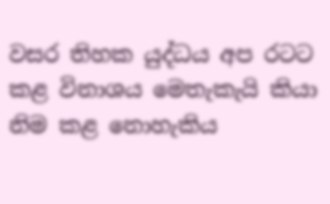වසර තිහක යුද්ධය අප රටට කළ විනාශය මෙතැකැයි කියා නිම කළ නොහැකිය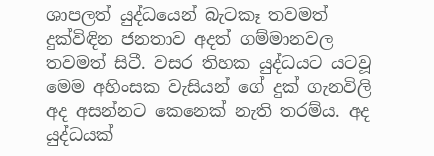ශාපලත් යුද්ධයෙන් බැටකෑ තවමත් දුක්විඳින ජනතාව අදත් ගම්මානවල තවමත් සිටී. වසර තිහක යුද්ධයට යටවූ මෙම අහිංසක වැසියන් ගේ දුක් ගැනවිලි අද අසන්නට කෙනෙක් නැති තරම්ය. අද යුද්ධයක්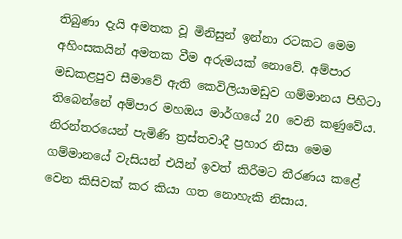තිබුණා දැයි අමතක වූ මිනිසුන් ඉන්නා රටකට මෙම අහිංසකයින් අමතක වීම අරුමයක් නොවේ. අම්පාර මඩකළපුව සීමාවේ ඇති කෙවිලියාමඩුව ගම්මානය පිහිටා තිබෙන්නේ අම්පාර මහඔය මාර්ගයේ 20 වෙනි කණුවේය. නිරන්තරයෙන් පැමිණි ත්‍රස්තවාදී ප්‍රහාර නිසා මෙම ගම්මානයේ වැසියන් එයින් ඉවත් කිරීමට තීරණය කළේ වෙන කිසිවක් කර කියා ගත නොහැකි නිසාය.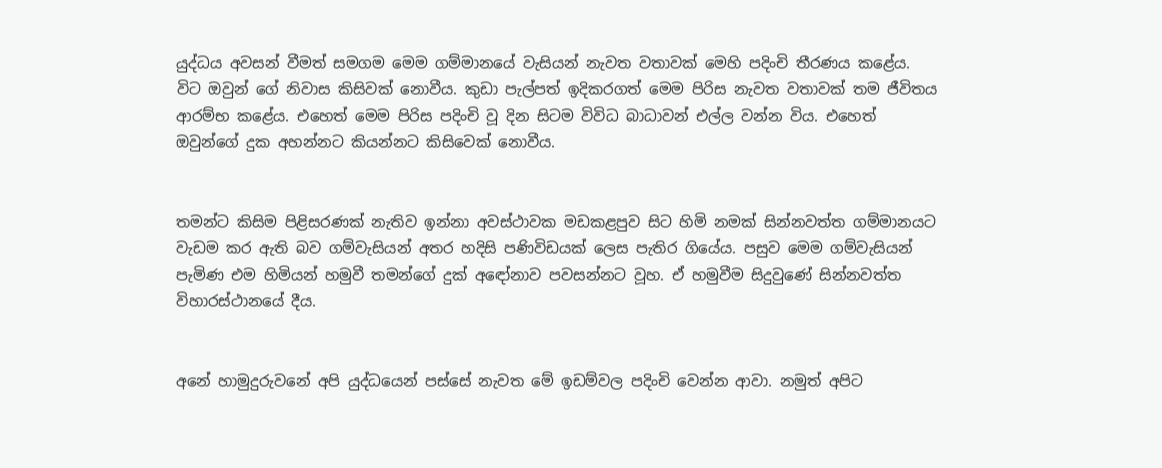යුද්ධය අවසන් වීමත් සමගම මෙම ගම්මානයේ වැසියන් නැවත වතාවක් මෙහි පදිංචි තීරණය කළේය. විට ඔවුන් ගේ නිවාස කිසිවක් නොවීය. කුඩා පැල්පත් ඉදිකරගත් මෙම පිරිස නැවත වතාවක් තම ජීවිතය ආරම්භ කළේය. එහෙත් මෙම පිරිස පදිංචි වූ දින සිටම විවිධ බාධාවන් එල්ල වන්න විය. එහෙත් ඔවුන්ගේ දුක අහන්නට කියන්නට කිසිවෙක් නොවීය.


තමන්ට කිසිම පිළිසරණක් නැතිව ඉන්නා අවස්ථාවක මඩකළපුව සිට හිමි නමක් සින්නවත්ත ගම්මානයට වැඩම කර ඇති බව ගම්වැසියන් අතර හදිසි පණිවිඩයක් ලෙස පැතිර ගියේය. පසුව මෙම ගම්වැසියන් පැමිණ එම හිමියන් හමුවී තමන්ගේ දුක් අඳෝනාව පවසන්නට වූහ. ඒ හමුවීම සිදුවුණේ සින්නවත්ත විහාරස්ථානයේ දීය.


අනේ හාමුදුරුවනේ අපි යුද්ධයෙන් පස්සේ නැවත මේ ඉඩම්වල පදිංචි වෙන්න ආවා. නමුත් අපිට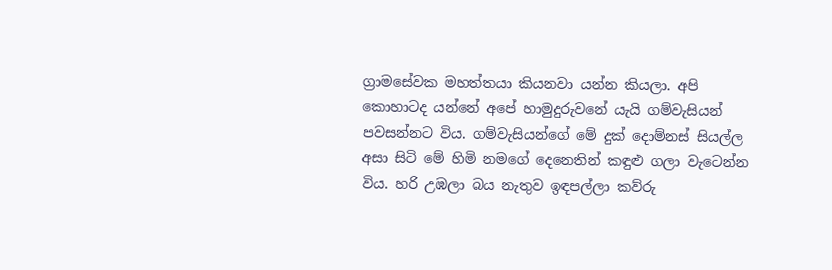ග්‍රාමසේවක මහත්තයා කියනවා යන්න කියලා. අපි කොහාටද යන්නේ අපේ හාමුදුරුවනේ යැයි ගම්වැසියන් පවසන්නට විය. ගම්වැසියන්ගේ මේ දුක් දොම්නස් සියල්ල අසා සිටි මේ හිමි නමගේ දෙනෙතින් කඳුළු ගලා වැටෙන්න විය. හරි උඹලා බය නැතුව ඉඳපල්ලා කව්රු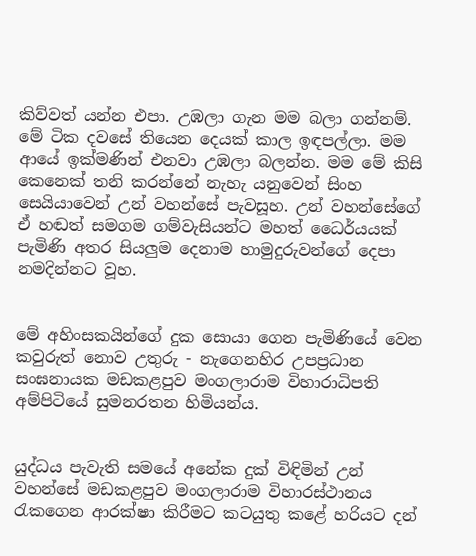කිව්වත් යන්න එපා. උඹලා ගැන මම බලා ගන්නම්. මේ ටික දවසේ තියෙන දෙයක් කාල ඉඳපල්ලා. මම ආයේ ඉක්මණින් එනවා උඹලා බලන්න. මම මේ කිසි කෙනෙක් තනි කරන්නේ නැහැ යනුවෙන් සිංහ සෙයියාවෙන් උන් වහන්සේ පැවසූහ. උන් වහන්සේගේ ඒ හඬත් සමගම ගම්වැසියන්ට මහත් ධෛර්යයක් පැමිණි අතර සියලුම දෙනාම හාමුදුරුවන්ගේ දෙපා නමදින්නට වූහ.


මේ අහිංසකයින්ගේ දුක සොයා ගෙන පැමිණියේ වෙන කවුරුත් නොව උතුරු - නැගෙනහිර උපප්‍රධාන සංඝනායක මඩකළපුව මංගලාරාම විහාරාධිපති අම්පිටියේ සුමනරතන හිමියන්ය.


යුද්ධය පැවැති සමයේ අනේක දුක් විඳිමින් උන් වහන්සේ මඩකළපුව මංගලාරාම විහාරස්ථානය රැකගෙන ආරක්ෂා කිරීමට කටයුතු කළේ හරියට දන්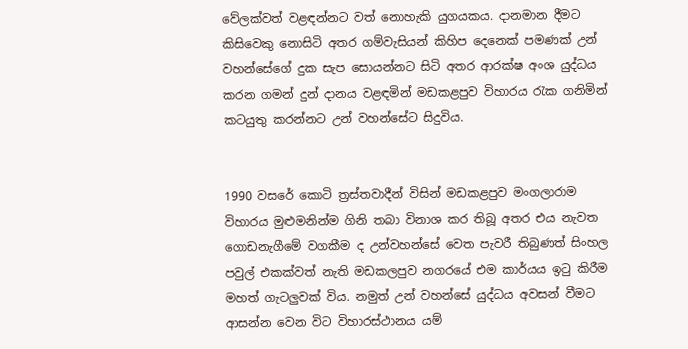වේලක්වත් වළඳන්නට වත් නොහැකි යුගයකය. දානමාන දීමට කිසිවෙකු නොසිටි අතර ගම්වැසියන් කිහිප දෙනෙක් පමණක් උන් වහන්සේගේ දුක සැප සොයන්නට සිටි අතර ආරක්ෂ අංශ යුද්ධය කරන ගමන් දුන් දානය වළඳමින් මඩකළපුව විහාරය රැක ගනිමින් කටයුතු කරන්නට උන් වහන්සේට සිදුවිය.


1990 වසරේ කොටි ත්‍රස්තවාදීන් විසින් මඩකළපුව මංගලාරාම විහාරය මුළුමනින්ම ගිනි තබා විනාශ කර තිබූ අතර එය නැවත ගොඩනැගීමේ වගකීම ද උන්වහන්සේ වෙත පැවරී තිබුණත් සිංහල පවුල් එකක්වත් නැති මඩකලපුව නගරයේ එම කාර්යය ඉටු කිරීම මහත් ගැටලුවක් විය. නමුත් උන් වහන්සේ යුද්ධය අවසන් වීමට ආසන්න වෙන විට විහාරස්ථානය යම්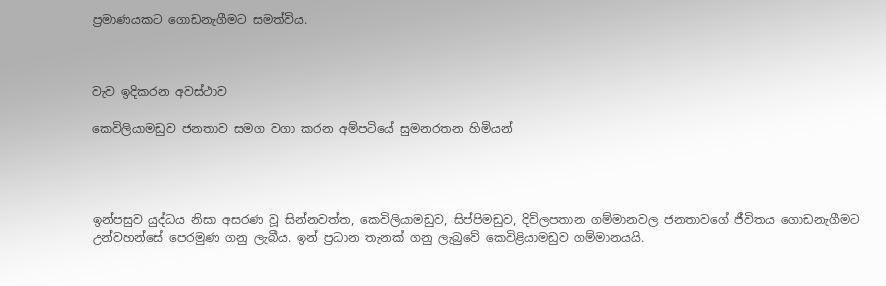ප්‍රමාණයකට ගොඩනැගීමට සමත්විය.



වැව ඉදිකරන අවස්ථාව

කෙවිලියාමඩුව ජනතාව සමග වගා කරන අම්පටියේ සුමනරතන හිමියන්




ඉන්පසුව යුද්ධය නිසා අසරණ වූ සින්නවත්ත, කෙවිලියාමඩුව, සිප්පිමඩුව, දිව්ලපතාන ගම්මානවල ජනතාවගේ ජීවිතය ගොඩනැගීමට උන්වහන්සේ පෙරමුණ ගනු ලැබීය. ඉන් ප්‍රධාන තැනක් ගනු ලැබුවේ කෙවිළියාමඩුව ගම්මානයයි.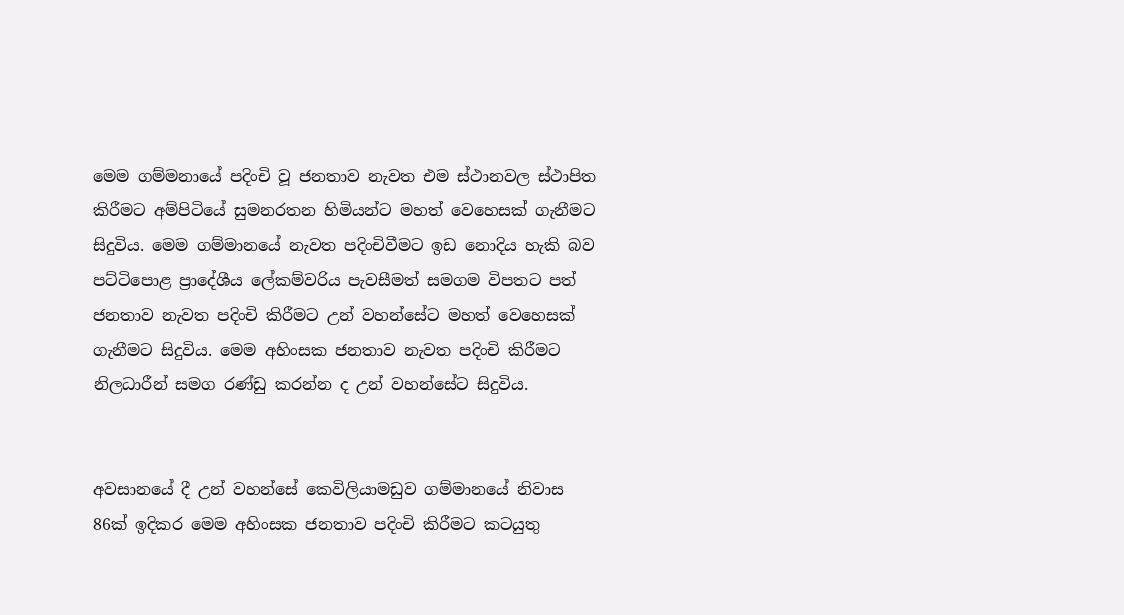මෙම ගම්මනායේ පදිංචි වූ ජනතාව නැවත එම ස්ථානවල ස්ථාපිත කිරීමට අම්පිටියේ සුමනරතන හිමියන්ට මහත් වෙහෙසක් ගැනීමට සිදුවිය. මෙම ගම්මානයේ නැවත පදිංචිවීමට ඉඩ නොදිය හැකි බව පට්ටිපොළ ප්‍රාදේශීය ලේකම්වරිය පැවසීමත් සමගම විපතට පත් ජනතාව නැවත පදිංචි කිරීමට උන් වහන්සේට මහත් වෙහෙසක් ගැනීමට සිදුවිය. මෙම අහිංසක ජනතාව නැවත පදිංචි කිරීමට නිලධාරීන් සමග රණ්ඩු කරන්න ද උන් වහන්සේට සිදුවිය.


අවසානයේ දී උන් වහන්සේ කෙවිලියාමඩුව ගම්මානයේ නිවාස 86ක් ඉදිකර මෙම අහිංසක‍ ජනතාව පදිංචි කිරීමට කටයුතු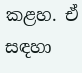කළහ. ඒ සඳහා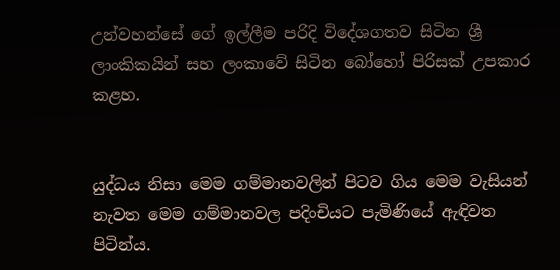උන්වහන්සේ ගේ ඉල්ලීම පරිදි විදේශගතව සිටින ශ්‍රී ලාංකිකයින් සහ ලංකාවේ සිටින බෝහෝ පිරිසක් උපකාර කළහ.


යුද්ධය නිසා මෙම ගම්මානවලින් පිටව ගිය මෙම වැසියන් නැවත මෙම ගම්මානවල පදිංචියට පැමිණියේ ඇඳිවත පිටින්ය.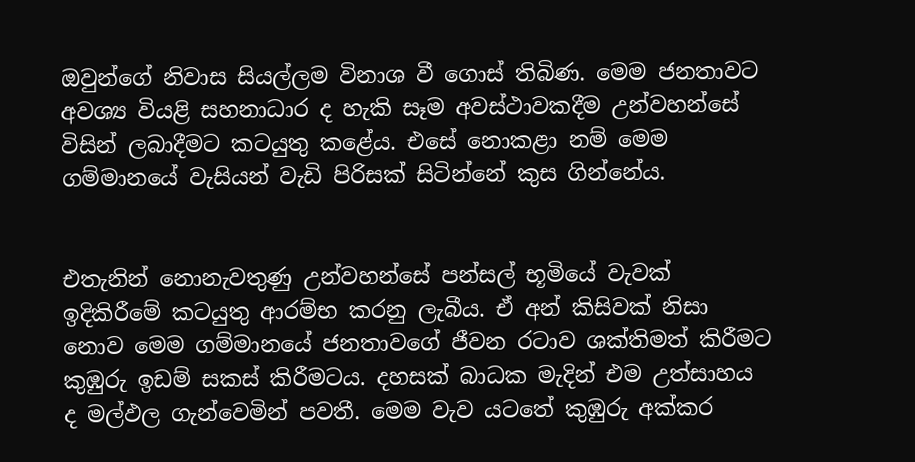ඔවුන්ගේ නිවාස සියල්ලම විනාශ වී ගොස් තිබිණ. මෙම ජනතාවට අවශ්‍ය වියළි සහනාධාර ද හැකි සෑම අවස්ථාවකදීම උන්වහන්සේ විසින් ලබාදීමට කටයුතු කළේය. එසේ නොකළා නම් මෙම ගම්මානයේ වැසියන් වැඩි පිරිසක් සිටින්නේ කුස ගින්නේය.


එතැනින් නොනැවතුණු උන්වහන්සේ පන්සල් භූමියේ වැවක් ඉදිකිරීමේ කටයුතු ආරම්භ කරනු ලැබීය. ඒ අන් කිසිවක් නිසා නොව මෙම ගම්මානයේ ජනතාවගේ ජීවන රටාව ශක්තිමත් කිරීමට කුඹුරු ඉඩම් සකස් කිරීමටය. දහසක් බාධක මැදින් එම උත්සාහය ද මල්ඵල ගැන්වෙමින් පවතී. මෙම වැව යටතේ කුඹුරු අක්කර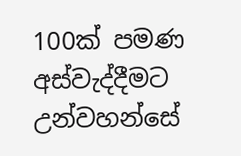100ක් පමණ අස්වැද්දීමට උන්වහන්සේ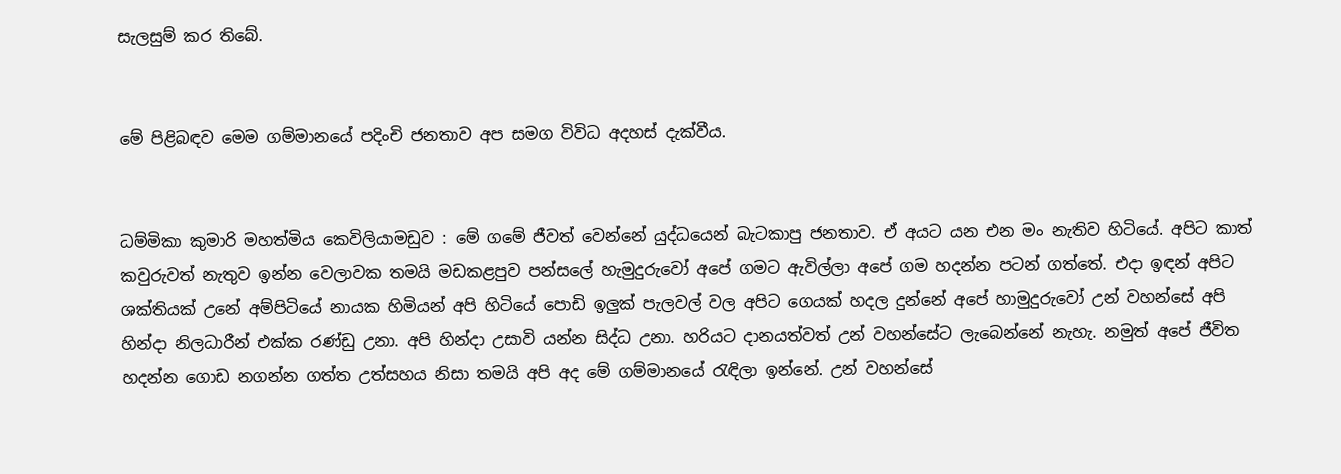සැලසුම් කර තිබේ.


මේ පිළිබඳව මෙම ගම්මානයේ පදිංචි ජනතාව අප සමග විවිධ අදහස් දැක්වීය.


ධම්මිකා කුමාරි මහත්මිය කෙවිලියාමඩුව : මේ ගමේ ජීවත් වෙන්නේ යුද්ධයෙන් බැටකාපු ජනතාව. ඒ අයට යන එන මං නැතිව හිටියේ. අපිට කාත් කවුරුවත් නැතුව ඉන්න වෙලාවක තමයි මඩකළපුව පන්සලේ හැමුදුරුවෝ අපේ ගමට ඇවිල්ලා අපේ ගම හදන්න පටන් ගත්තේ. එදා ඉඳන් අපිට ශක්තියක් උනේ අම්පිටියේ නායක හිමියන් අපි හිටියේ පොඩි ඉලුක් පැලවල් වල අපිට ගෙයක් හදල දුන්නේ අපේ හාමුදුරුවෝ උන් වහන්සේ අපි හින්දා නිලධාරීන් එක්ක රණ්ඩු උනා. අපි හින්දා උසාවි යන්න සිද්ධ උනා. හරියට දානයත්වත් උන් වහන්සේට ලැබෙන්නේ නැහැ. නමුත් අපේ ජීවිත හදන්න ගොඩ නගන්න ගත්ත උත්සහය නිසා තමයි අපි අද මේ ගම්මානයේ රැඳිලා ඉන්නේ. උන් වහන්සේ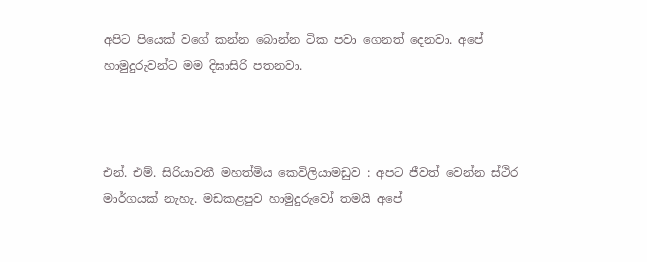අපිට පියෙක් වගේ කන්න බොන්න ටික පවා ගෙනත් දෙනවා. අපේ හාමුදුරුවන්ට මම දිඝාසිරි පතනවා.



එන්. එම්. සිරියාවතී මහත්මිය කෙවිලියාමඩුව : අපට ජීවත් වෙන්න ස්ථිර මාර්ගයක් නැහැ. මඩකළපුව හාමුදුරුවෝ තමයි අපේ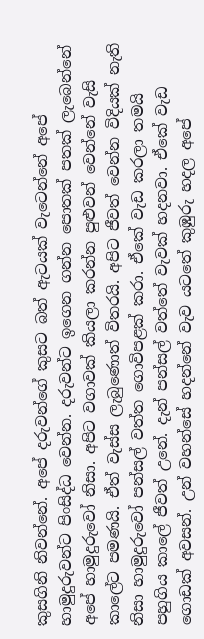කුසගිනි නිවන්නේ. අපේ දරුවන්ගේ කුසට බත් ඇටයක් වැටෙන්නේ අපේ හාමුදුරුවන්ට පිංසිද්ධ වෙන්න. දරුවන්ට ඉගෙන ගන්න පොතක් පතක් ලැබෙන්නේ අපේ හාමුදුරුවෝ නිසා. අපිට වගාවක් කියලා කරන්න පුළුවන් වෙන්නේ වැසි කාලේට පමණයි. ඒත් වැස්ස ලැබුණොත් විතරයි. අපිට ජීවත් වෙන්න විදියක් නැති නිසා හාමුදුරුවෝ පන්සල් වත්ත ගොවිපළක් කරා. ඒකේ වැඩ කරලා තමයි පහුගිය කාලේ ජීවත් උනේ. දැන් පන්සල් වත්තේ වැවක් හදනවා. ඒකේ වැඩ ගොඩක් අවසන්. උන් වහන්සේ හදන්නේ වැව යටතේ කුඹුරු හදල අපේ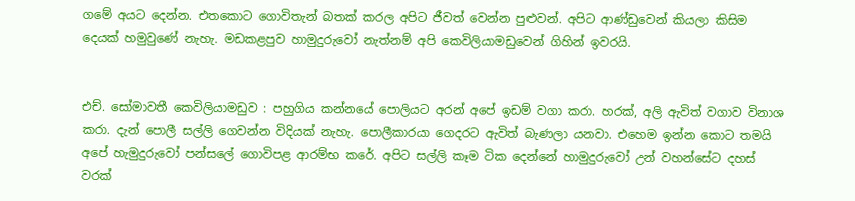ගමේ අයට දෙන්න. එතකොට ගොවිතැන් බතක් කරල අපිට ජීවත් වෙන්න පුළුවන්. අපිට ආණ්ඩුවෙන් කියලා කිසිම දෙයක් හමුවුණේ නැහැ. මඩකළපුව හාමුදුරුවෝ නැත්නම් අපි කෙවිලියාමඩුවෙන් ගිහින් ඉවරයි.


එච්. සෝමාවතී කෙවිලියාමඩුව : පහුගිය කන්නයේ පොලියට අරන් අපේ ඉඩම් වගා කරා. හරක්, අලි ඇවිත් වගාව විනාශ කරා. දැන් පොලී සල්ලි ගෙවන්න විදියක් නැහැ. පොලීකාරයා ගෙදරට ඇවිත් බැණලා යනවා. එහෙම ඉන්න කොට තමයි අපේ හැමුදුරුවෝ පන්සලේ ගොවිපළ ආරම්භ කරේ. අපිට සල්ලි කෑම ටික දෙන්නේ හාමුදුරුවෝ උන් වහන්සේට දහස් වරක්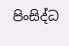පිංසිද්ධ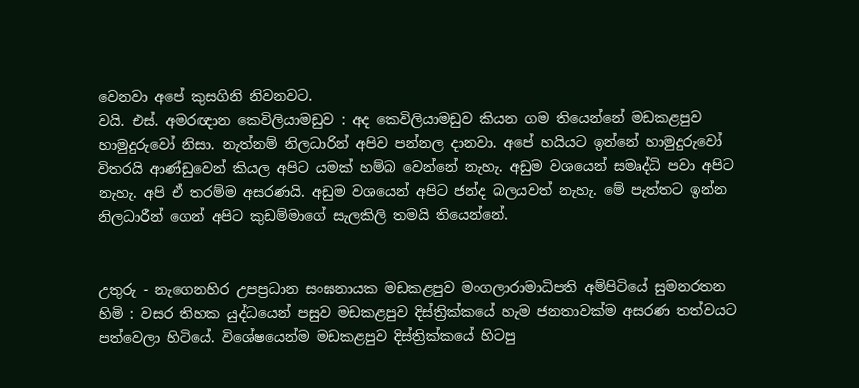වෙනවා අපේ කුසගිනි නිවනවට.
වයි. එස්. අමරඥාන කෙවිලියාමඩුව : අද කෙවිලියාමඩුව කියන ගම තියෙන්නේ මඩකළපුව හාමුදුරුවෝ නිසා. නැත්නම් නිලධාරින් අපිව පන්නල දානවා. අපේ හයියට ඉන්නේ හාමුදුරුවෝ විතරයි ආණ්ඩුවෙන් කියල අපිට යමක් හම්බ වෙන්නේ නැහැ. අඩුම වශයෙන් සමෘද්ධි පවා අපිට නැහැ. අපි ඒ තරම්ම අසරණයි. අඩුම වශයෙන් අපිට ජන්ද බලයවත් නැහැ. මේ පැත්තට ඉන්න නිලධාරීන් ගෙන් අපිට කුඩම්මාගේ සැලකිලි තමයි තියෙන්නේ.


උතුරු - නැගෙනහිර උපප්‍රධාන සංඝනායක මඩකළපුව මංගලාරාමාධිපති අම්පිටියේ සුමනරතන හිමි : වසර තිහක යුද්ධයෙන් පසුව මඩකළපුව දිස්ත්‍රික්කයේ හැම ජනතාවක්ම අසරණ තත්වයට පත්වෙලා හිටියේ. විශේෂයෙන්ම මඩකළපුව දිස්ත්‍රික්කයේ හිටපු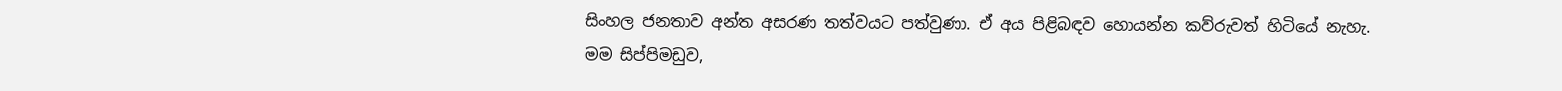සිංහල ජනතාව අන්ත අසරණ තත්වයට පත්වුණා. ඒ අය පිළිබඳව හොයන්න කව්රුවත් හිටියේ නැහැ. මම සිප්පිමඩුව,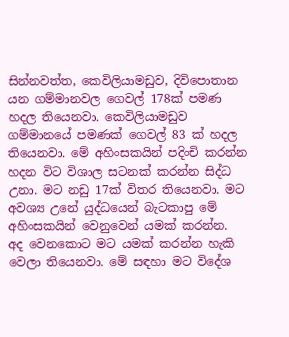සින්නවත්ත, කෙවිලියාමඩුව, දිවිපොතාන යන ගම්මානවල ගෙවල් 178ක් පමණ හදල තියෙනවා. කෙවිලියාමඩුව ගම්මානයේ පමණක් ගෙවල් 83 ක් හදල තියෙනවා. මේ අහිංසකයින් පදිංචි කරන්න හදන විට විශාල සටනක් කරන්න සිද්ධ උනා. මට නඩු 17ක් විතර තියෙනවා. මට අවශ්‍ය උනේ යුද්ධයෙන් බැටකාපු මේ අහිංසකයින් වෙනුවෙන් යමක් කරන්න. අද ‍වෙනකොට මට යමක් කරන්න හැකි වෙලා තියෙනවා. මේ සඳහා මට විදේශ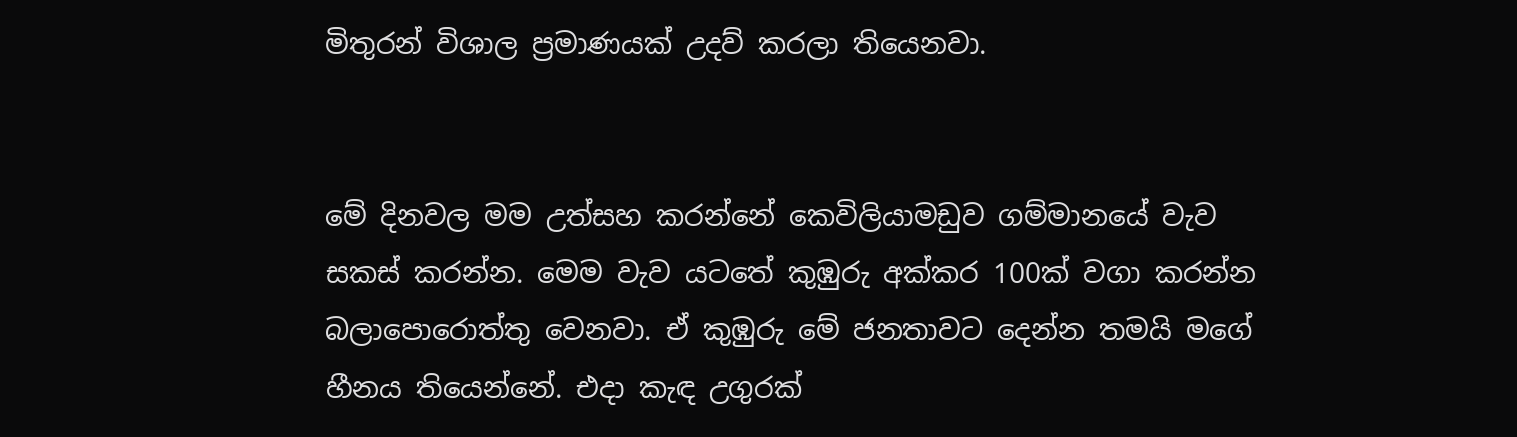මිතුරන් විශාල ප්‍රමාණයක් උදව් කරලා තියෙනවා.


මේ දිනවල මම උත්සහ කරන්නේ කෙවිලියාමඩුව ගම්මානයේ වැව සකස් කරන්න. මෙම වැව යටතේ කුඹුරු අක්කර 100ක් වගා කරන්න බලාපොරොත්තු වෙනවා. ඒ කුඹුරු මේ ජනතාවට දෙන්න තමයි මගේ හීනය තියෙන්නේ. එදා කැඳ උගුරක්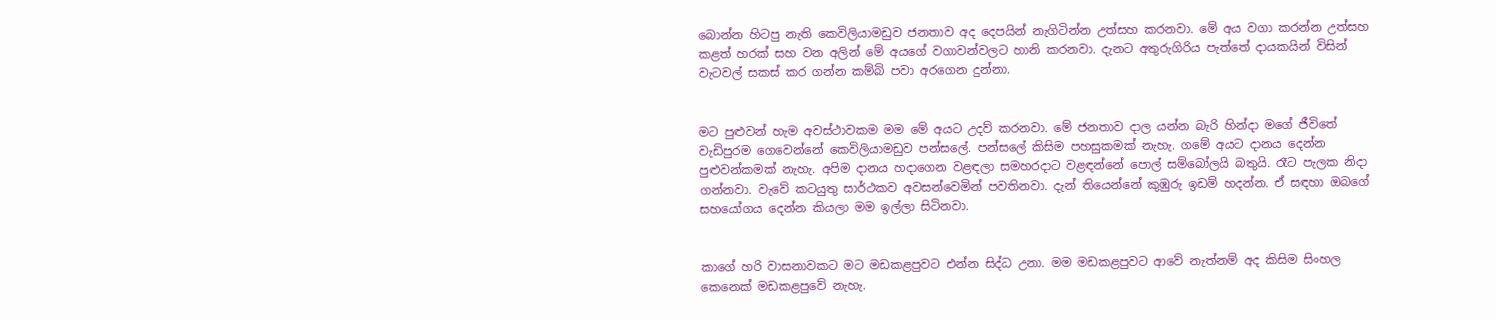බොන්න හිටපු නැති කෙවිලියාමඩුව ජනතාව අද දෙපයින් නැගිටින්න උත්සහ කරනවා. මේ අය වගා කරන්න උත්සහ කළත් හරක් සහ වන අලින් මේ අයගේ වගාවන්වලට හානි කරනවා. දැනට අතුරුගිරිය පැත්තේ දායකයින් විසින් වැටවල් සකස් කර ගන්න කම්බි පවා අරගෙන දුන්නා.


මට පුළුවන් හැම අවස්ථාවකම මම මේ අයට උදව් කරනවා. මේ ජනතාව දාල යන්න බැරි හින්දා මගේ ජීවිතේ වැඩිපුරම ගෙවෙන්නේ කෙවිලියාමඩුව පන්සලේ. පන්සලේ කිසිම පහසුකමක් නැහැ. ගමේ අයට දානය දෙන්න පුළුවන්කමක් නැහැ. අපිම දානය හදාගෙන වළඳලා සමහරදාට වළඳන්නේ පොල් සම්බෝලයි බතුයි. රෑට පැලක නිදා ගන්නවා. වැවේ කටයුතු සාර්ථකව අවසන්වෙමින් පවතිනවා. දැන් තියෙන්නේ කුඹුරු ඉඩම් හදන්න. ඒ සඳහා ඔබගේ සහයෝගය දෙන්න කියලා මම ඉල්ලා සිටිනවා.


කාගේ හරි වාසනාවකට මට මඩකළපුවට එන්න සිද්ධ උනා. මම මඩකළපුවට ආවේ නැත්නම් අද කිසිම සිංහල කෙනෙක් මඩකළපුවේ නැහැ.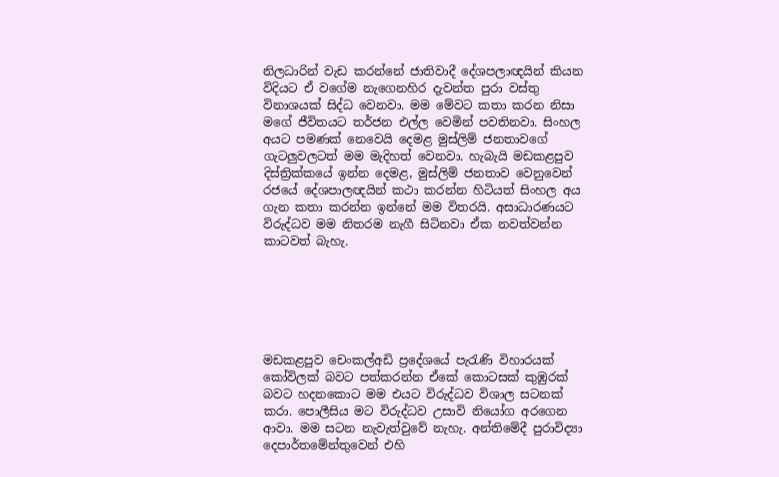නිලධාරින් වැඩ කරන්නේ ජාතිවාදී දේශපලාඥයින් කියන විදියට ඒ වගේම නැගෙනහිර දැවන්ත පුරා වස්තු විනාශයක් සිද්ධ වෙනවා. මම මේවට කතා කරන නිසා මගේ ජීවිතයට තර්ජන එල්ල වෙමින් පවතිනවා. සිංහල අයට පමණක් නෙවෙයි දෙමළ මුස්ලිම් ජනතාවගේ ගැටලුවලටත් මම මැදිහත් වෙනවා. හැබැයි මඩකළපුව දිස්ත්‍රික්කයේ ඉන්න දෙමළ, මුස්ලිම් ජනතාව වෙනුවෙන් රජයේ දේශපාලඥයින් කථා කරන්න හිටියත් සිංහල අය ගැන කතා කරන්න ඉන්නේ මම විතරයි. අසාධාරණයට විරුද්ධව මම නිතරම නැගී සිටිනවා ඒක නවත්වන්න කාටවත් බැහැ.






මඩකළපුව චෙංකල්අඩි ප්‍රදේශයේ පැරැණි විහාරයක් කෝවිලක් බවට පත්කරන්න ඒකේ කොටසක් කුඹුරක් බවට හදනකොට මම එයට විරුද්ධව විශාල සටනක් කරා. පොලීසිය මට විරුද්ධව උසාවි නියෝග අරගෙන ආවා. මම සටන නැවැත්වුවේ නැහැ. අන්තිමේදී පුරාවිද්‍යා දෙපාර්තමේන්තුවෙන් එහි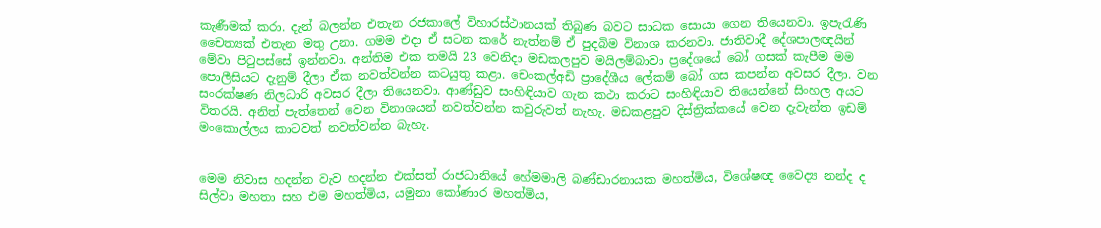කැණීමක් කරා. දැන් බලන්න එතැන රජකාලේ විහාරස්ථානයක් තිබුණ බවට සාධක සොයා ගෙන තියෙනවා. ඉපැරැණි චෛත්‍යක් එතැන මතු උනා. ගමම එදා ඒ සටන කරේ නැත්නම් ඒ පුදබිම විනාශ කරනවා. ජාතිවාදී දේශපාලඥයින් මේවා පිටුපස්සේ ඉන්නවා. අන්තිම එක තමයි 23 වෙනිදා මඩකලපුව මයිලම්බාවා ප්‍රදේශයේ බෝ ගසක් කැපීම මම පොලීසියට දැනුම් දීලා ඒක නවත්වන්න කටයුතු කළා. චෙංකල්අඩි ප්‍රාදේශීය ලේකම් බෝ ගස කපන්න අවසර දීලා. වන සංරක්ෂණ නිලධාරි අවසර දීලා තියෙනවා. ආණ්ඩුව සංහිඳියාව ගැන කථා කරාට සංහිඳියාව තියෙන්නේ සිංහල අයට විතරයි. අනිත් පැත්තෙන් වෙන විනාශයන් නවත්වන්න කවුරුවත් නැහැ. මඩකළපුව දිස්ත්‍රික්කයේ වෙන දැවැන්ත ඉඩම් මංකොල්ලය කාටවත් නවත්වන්න බැහැ.


මෙම නිවාස හදන්න වැව හදන්න එක්සත් රාජධානියේ හේමමාලි බණ්ඩාරනායක මහත්මිය, විශේෂඥ වෛද්‍ය නන්ද ද සිල්වා මහතා සහ එම මහත්මිය, යමුනා කෝණාර මහත්මිය,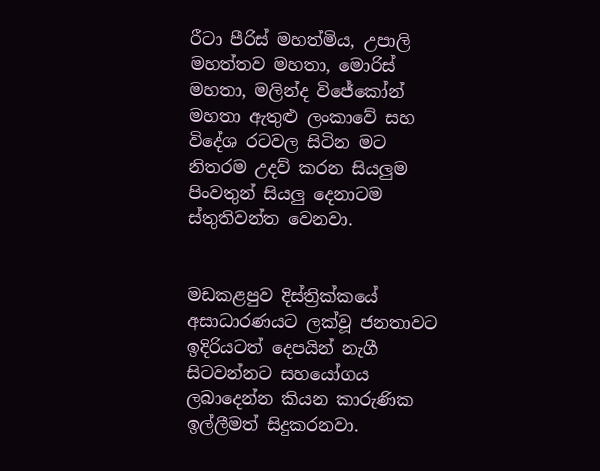රීටා පීරිස් මහත්මිය, උපාලි මහත්තව මහතා, මොරිස් මහතා, මලින්ද විජේකෝන් මහතා ඇතුළු ලංකාවේ සහ විදේශ රටවල සිටින මට නිතරම උදව් කරන සියලුම පිංවතුන් සියලු දෙනාටම ස්තුතිවන්ත ‍වෙනවා.


මඩකළපුව දිස්ත්‍රික්කයේ අසාධාරණයට ලක්වූ ජනතාවට ඉදිරියටත් දෙපයින් නැගී සිටවන්නට සහයෝගය ලබාදෙන්න කියන කාරුණික ඉල්ලීමත් සිදුකරනවා.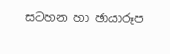සටහන හා ඡායාරූප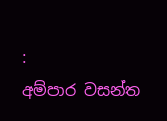:
අම්පාර වසන්ත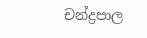චන්ද්‍රපාල